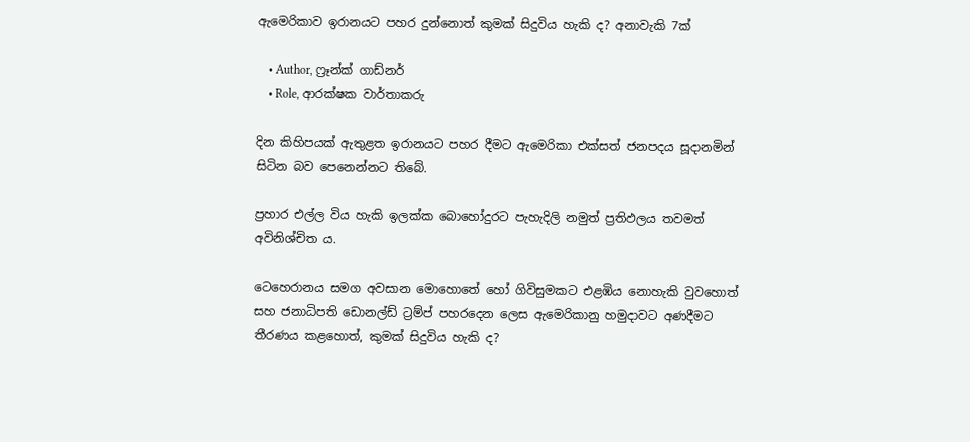ඇමෙරිකාව ඉරානයට පහර දුන්නොත් කුමක් සිදුවිය හැකි ද? අනාවැකි 7ක්

    • Author, ෆ්‍රෑන්ක් ගාඩ්නර්
    • Role, ආරක්ෂක වාර්තාකරු

දින කිහිපයක් ඇතුළත ඉරානයට පහර දීමට ඇමෙරිකා එක්සත් ජනපදය සූදානමින් සිටින බව පෙනෙන්නට තිබේ.

ප්‍රහාර එල්ල විය හැකි ඉලක්ක බොහෝදුරට පැහැදිලි නමුත් ප්‍රතිඵලය තවමත් අවිනිශ්චිත ය.

ටෙහෙරානය සමග අවසාන මොහොතේ හෝ ගිවිසුමකට එළඹිය නොහැකි වුවහොත් සහ ජනාධිපති ඩොනල්ඩ් ට්‍රම්ප් පහරදෙන ලෙස ඇමෙරිකානු හමුදාවට අණදීමට තීරණය කළහොත්, කුමක් සිදුවිය හැකි ද?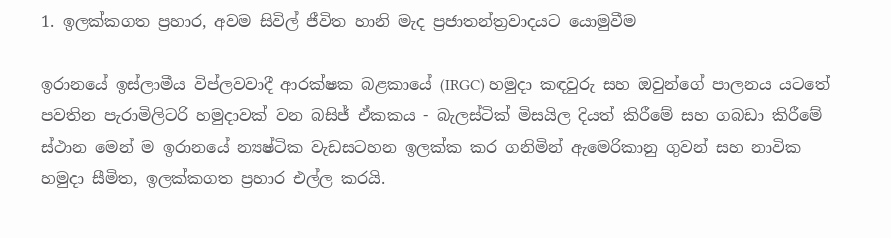1. ඉලක්කගත ප්‍රහාර, අවම සිවිල් ජීවිත හානි මැද ප්‍රජාතන්ත්‍රවාදයට යොමුවීම

ඉරානයේ ඉස්ලාමීය විප්ලවවාදී ආරක්ෂක බළකායේ (IRGC) හමුදා කඳවුරු සහ ඔවුන්ගේ පාලනය යටතේ පවතින පැරාමිලිටරි හමුදාවක් වන බසිජ් ඒකකය - බැලස්ටික් මිසයිල දියත් කිරීමේ සහ ගබඩා කිරීමේ ස්ථාන මෙන් ම ඉරානයේ න්‍යෂ්ටික වැඩසටහන ඉලක්ක කර ගනිමින් ඇමෙරිකානු ගුවන් සහ නාවික හමුදා සීමිත, ඉලක්කගත ප්‍රහාර එල්ල කරයි.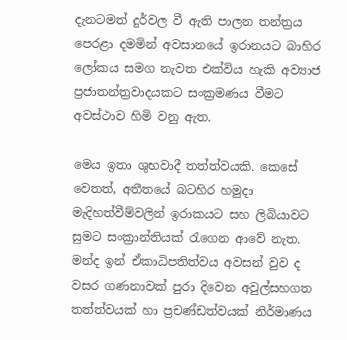දැනටමත් දුර්වල වී ඇති පාලන තන්ත්‍රය පෙරළා දමමින් අවසානයේ ඉරානයට බාහිර ලෝකය සමග නැවත එක්විය හැකි අව්‍යාජ ප්‍රජාතන්ත්‍රවාදයකට සංක්‍රමණය වීමට අවස්ථාව හිමි වනු ඇත.

මෙය ඉතා ශුභවාදී තත්ත්වයකි. කෙසේ වෙතත්, අතීතයේ බටහිර හමුදා මැදිහත්වීම්වලින් ඉරාකයට සහ ලිබියාවට සුමට සංක්‍රාන්තියක් රැගෙන ආවේ නැත. මන්ද ඉන් ඒකාධිපතිත්වය අවසන් වුව ද වසර ගණනාවක් පුරා දිවෙන අවුල්සහගත තත්ත්වයක් හා ප්‍රචණ්ඩත්වයක් නිර්මාණය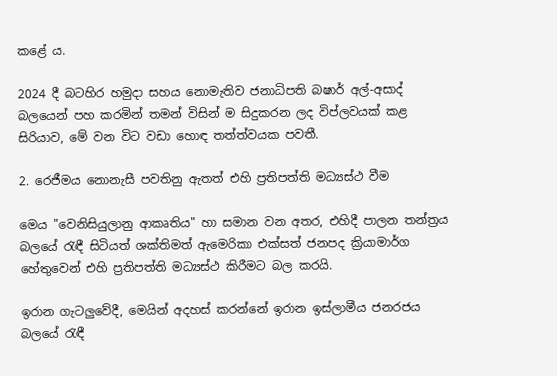කළේ ය.

2024 දී බටහිර හමුදා සහය නොමැතිව ජනාධිපති බෂාර් අල්-අසාද් බලයෙන් පහ කරමින් තමන් විසින් ම සිදුකරන ලද විප්ලවයක් කළ සිරියාව, මේ වන විට වඩා හොඳ තත්ත්වයක පවතී.

2. රෙජීමය නොනැසී පවතිනු ඇතත් එහි ප්‍රතිපත්ති මධ්‍යස්ථ වීම

මෙය "වෙනිසියුලානු ආකෘතිය" හා සමාන වන අතර, එහිදී පාලන තන්ත්‍රය බලයේ රැඳී සිටියත් ශක්තිමත් ඇමෙරිකා එක්සත් ජනපද ක්‍රියාමාර්ග හේතුවෙන් එහි ප්‍රතිපත්ති මධ්‍යස්ථ කිරීමට බල කරයි.

ඉරාන ගැටලුවේදී, මෙයින් අදහස් කරන්නේ ඉරාන ඉස්ලාමීය ජනරජය බලයේ රැඳී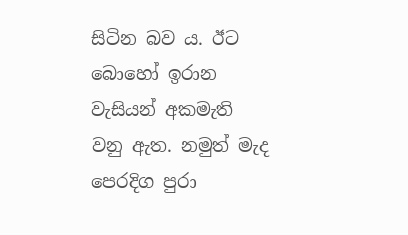සිටින බව ය. ඊට බොහෝ ඉරාන වැසියන් අකමැති වනු ඇත. නමුත් මැද පෙරදිග පුරා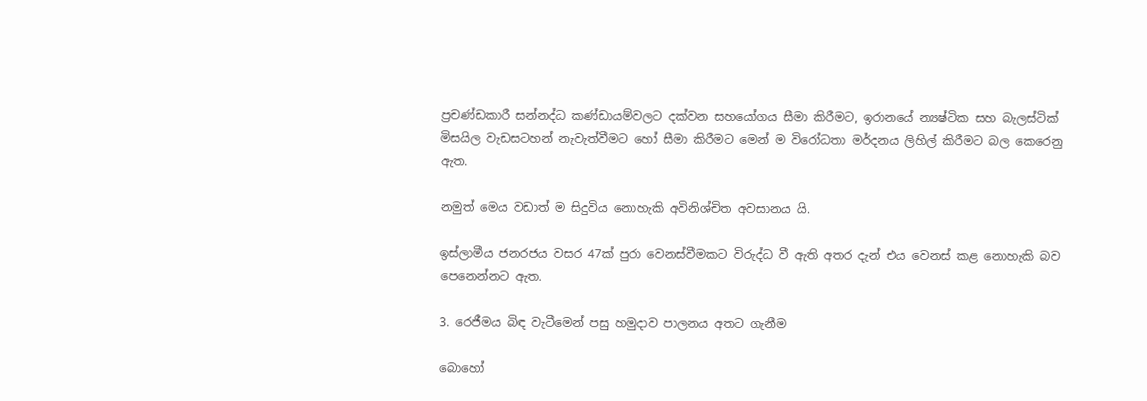ප්‍රචණ්ඩකාරී සන්නද්ධ කණ්ඩායම්වලට දක්වන සහයෝගය සීමා කිරීමට, ඉරානයේ න්‍යෂ්ටික සහ බැලස්ටික් මිසයිල වැඩසටහන් නැවැත්වීමට හෝ සීමා කිරීමට මෙන් ම විරෝධතා මර්දනය ලිහිල් කිරීමට බල කෙරෙනු ඇත.

නමුත් මෙය වඩාත් ම සිදුවිය නොහැකි අවිනිශ්චිත අවසානය යි.

ඉස්ලාමීය ජනරජය වසර 47ක් පුරා වෙනස්වීමකට විරුද්ධ වී ඇති අතර දැන් එය වෙනස් කළ නොහැකි බව පෙනෙන්නට ඇත.

3. රෙජීමය බිඳ වැටීමෙන් පසු හමුදාව පාලනය අතට ගැනීම

බොහෝ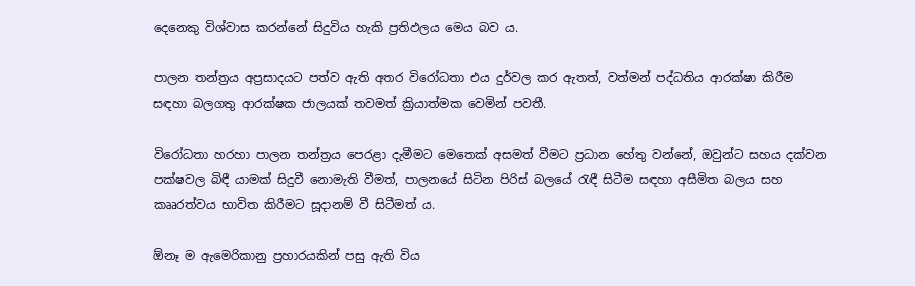දෙනෙකු විශ්වාස කරන්නේ සිදුවිය හැකි ප්‍රතිඵලය මෙය බව ය.

පාලන තන්ත්‍රය අප්‍රසාදයට පත්ව ඇති අතර විරෝධතා එය දුර්වල කර ඇතත්, වත්මන් පද්ධතිය ආරක්ෂා කිරීම සඳහා බලගතු ආරක්ෂක ජාලයක් තවමත් ක්‍රියාත්මක වෙමින් පවතී.

විරෝධතා හරහා පාලන තන්ත්‍රය පෙරළා දැමීමට මෙතෙක් අසමත් වීමට ප්‍රධාන හේතු වන්නේ, ඔවුන්ට සහය දක්වන පක්ෂවල බිඳී යාමක් සිදුවී නොමැති වීමත්, පාලනයේ සිටින පිරිස් බලයේ රැඳී සිටීම සඳහා අසීමිත බලය සහ කෲරත්වය භාවිත කිරීමට සූදානම් වී සිටීමත් ය.

ඕනෑ ම ඇමෙරිකානු ප්‍රහාරයකින් පසු ඇති විය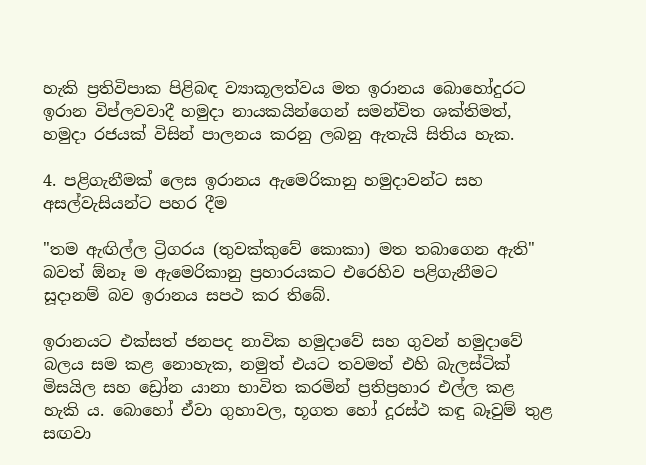හැකි ප්‍රතිවිපාක පිළිබඳ ව්‍යාකූලත්වය මත ඉරානය බොහෝදුරට ඉරාන විප්ලවවාදී හමුදා නායකයින්ගෙන් සමන්විත ශක්තිමත්, හමුදා රජයක් විසින් පාලනය කරනු ලබනු ඇතැයි සිතිය හැක.

4. පළිගැනීමක් ලෙස ඉරානය ඇමෙරිකානු හමුදාවන්ට සහ අසල්වැසියන්ට පහර දීම

"තම ඇඟිල්ල ට්‍රිගරය (තුවක්කුවේ කොකා) මත තබාගෙන ඇති" බවත් ඕනෑ ම ඇමෙරිකානු ප්‍රහාරයකට එරෙහිව පළිගැනීමට සූදානම් බව ඉරානය සපථ කර තිබේ.

ඉරානයට එක්සත් ජනපද නාවික හමුදාවේ සහ ගුවන් හමුදාවේ බලය සම කළ නොහැක, නමුත් එයට තවමත් එහි බැලස්ටික් මිසයිල සහ ඩ්‍රෝන යානා භාවිත කරමින් ප්‍රතිප්‍රහාර එල්ල කළ හැකි ය. බොහෝ ඒවා ගුහාවල, භූගත හෝ දූරස්ථ කඳු බෑවුම් තුළ සඟවා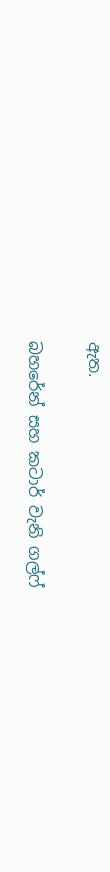ඇත.

බහරේන් සහ කටාර් වැනි ගල්ෆ්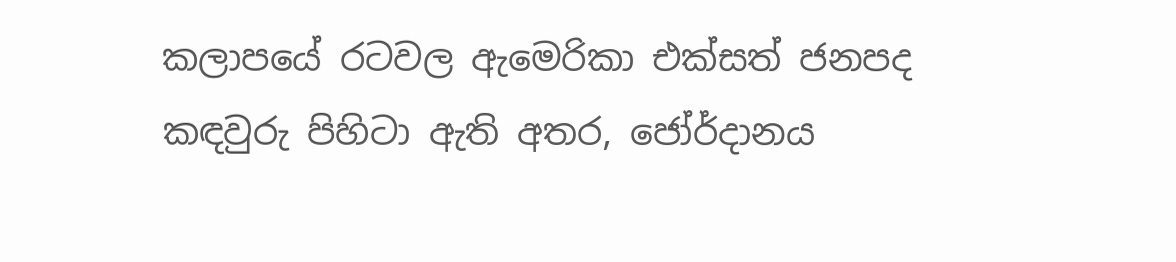කලාපයේ රටවල ඇමෙරිකා එක්සත් ජනපද කඳවුරු පිහිටා ඇති අතර, ජෝර්දානය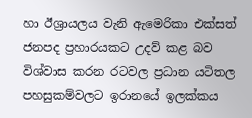හා ඊශ්‍රායලය වැනි ඇමෙරිකා එක්සත් ජනපද ප්‍රහාරයකට උදව් කළ බව විශ්වාස කරන රටවල ප්‍රධාන යටිතල පහසුකම්වලට ඉරානයේ ඉලක්කය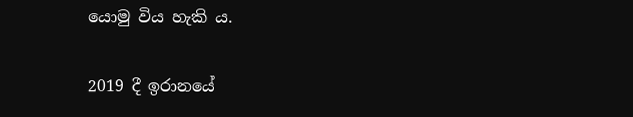යොමු විය හැකි ය.

2019 දී ඉරානයේ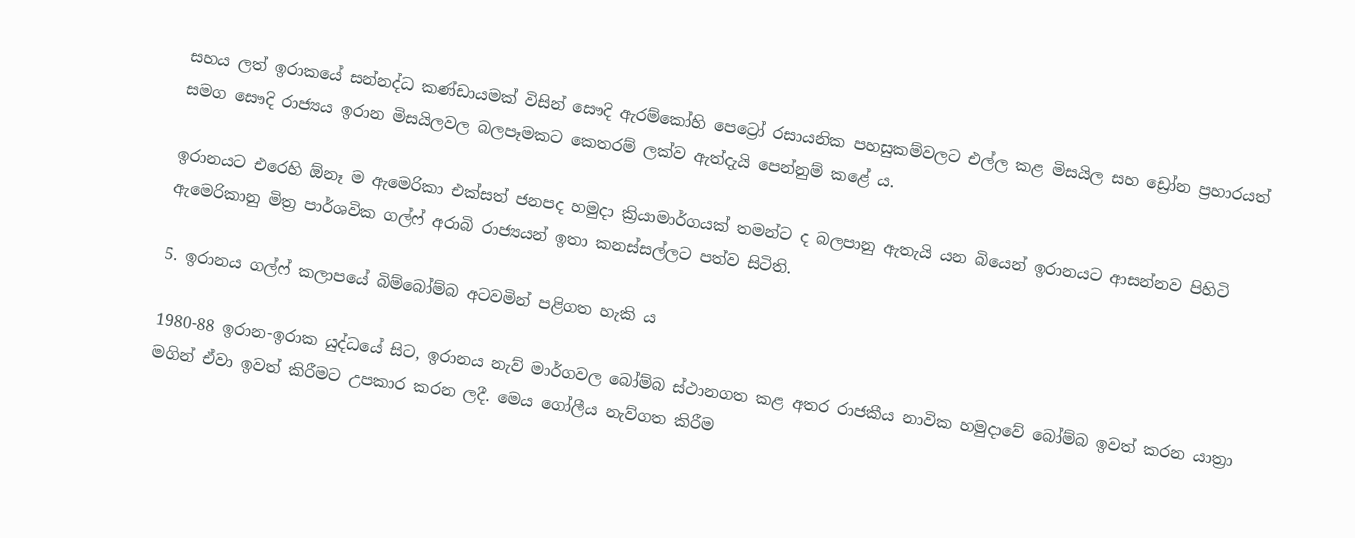සහය ලත් ඉරාකයේ සන්නද්ධ කණ්ඩායමක් විසින් සෞදි ඇරම්කෝහි පෙට්‍රෝ රසායනික පහසුකම්වලට එල්ල කළ මිසයිල සහ ඩ්‍රෝන ප්‍රහාරයත් සමග සෞදි රාජ්‍යය ඉරාන මිසයිලවල බලපෑමකට කෙතරම් ලක්ව ඇත්දැයි පෙන්නුම් කළේ ය.

ඉරානයට එරෙහි ඕනෑ ම ඇමෙරිකා එක්සත් ජනපද හමුදා ක්‍රියාමාර්ගයක් තමන්ට ද බලපානු ඇතැයි යන බියෙන් ඉරානයට ආසන්නව පිහිටි ඇමෙරිකානු මිත්‍ර පාර්ශවික ගල්ෆ් අරාබි රාජ්‍යයන් ඉතා කනස්සල්ලට පත්ව සිටිති.

5. ඉරානය ගල්ෆ් කලාපයේ බිම්බෝම්බ අටවමින් පළිගත හැකි ය

1980-88 ඉරාන-ඉරාක යුද්ධයේ සිට, ඉරානය නැව් මාර්ගවල බෝම්බ ස්ථානගත කළ අතර රාජකීය නාවික හමුදාවේ බෝම්බ ඉවත් කරන යාත්‍රා මගින් ඒවා ඉවත් කිරීමට උපකාර කරන ලදී. මෙය ගෝලීය නැව්ගත කිරීම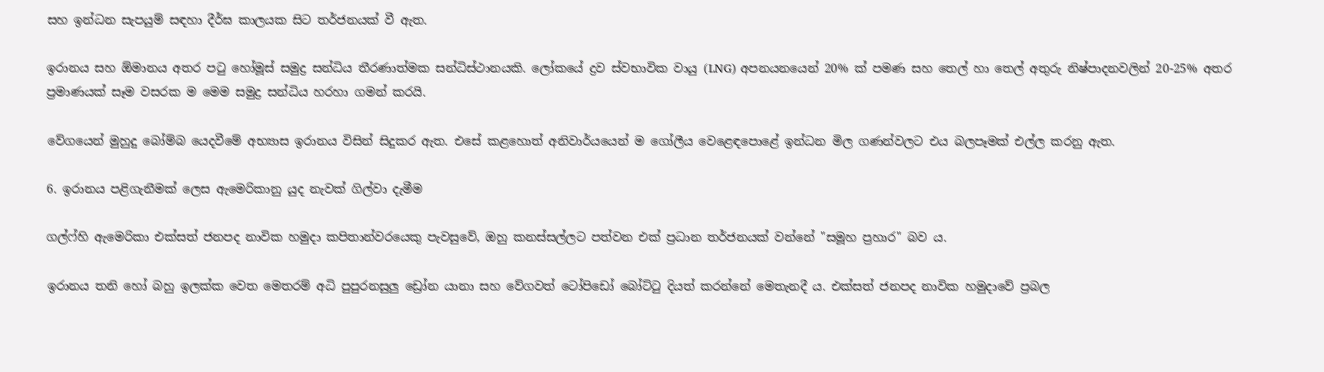සහ ඉන්ධන සැපයුම් සඳහා දීර්ඝ කාලයක සිට තර්ජනයක් වී ඇත.

ඉරානය සහ ඕමානය අතර පටු හෝමූස් සමුද්‍ර සන්ධිය තීරණාත්මක සන්ධිස්ථානයකි. ලෝකයේ ද්‍රව ස්වභාවික වායු (LNG) අපනයනයෙන් 20% ක් පමණ සහ තෙල් හා තෙල් අතුරු නිෂ්පාදනවලින් 20-25% අතර ප්‍රමාණයක් සෑම වසරක ම මෙම සමුද්‍ර සන්ධිය හරහා ගමන් කරයි.

වේගයෙන් මුහුදු බෝම්බ යෙදවීමේ අභ්‍යාස ඉරානය විසින් සිදුකර ඇත. එසේ කළහොත් අනිවාර්යයෙන් ම ගෝලීය වෙළෙඳපොළේ ඉන්ධන මිල ගණන්වලට එය බලපෑමක් එල්ල කරනු ඇත.

6. ඉරානය පළිගැනීමක් ලෙස ඇමෙරිකානු යුද නැවක් ගිල්වා දැමීම

ගල්ෆ්හි ඇමෙරිකා එක්සත් ජනපද නාවික හමුදා කපිතාන්වරයෙකු පැවසුවේ, ඔහු කනස්සල්ලට පත්වන එක් ප්‍රධාන තර්ජනයක් වන්නේ "සමූහ ප්‍රහාර" බව ය.

ඉරානය තනි හෝ බහු ඉලක්ක වෙත මෙතරම් අධි පුපුරනසුලු ඩ්‍රෝන යානා සහ වේගවත් ටෝපිඩෝ බෝට්ටු දියත් කරන්නේ මෙතැනදී ය. එක්සත් ජනපද නාවික හමුදාවේ ප්‍රබල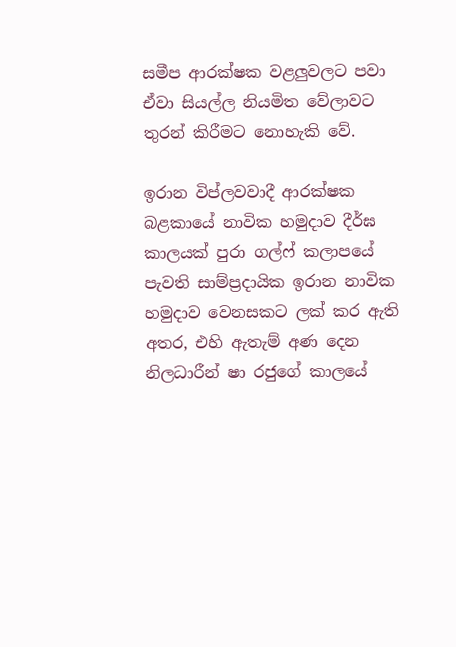සමීප ආරක්ෂක වළලුවලට පවා ඒවා සියල්ල නියමිත වේලාවට තුරන් කිරීමට නොහැකි වේ.

ඉරාන විප්ලවවාදී ආරක්ෂක බළකායේ නාවික හමුදාව දීර්ඝ කාලයක් පුරා ගල්ෆ් කලාපයේ පැවති සාම්ප්‍රදායික ඉරාන නාවික හමුදාව වෙනසකට ලක් කර ඇති අතර, එහි ඇතැම් අණ දෙන නිලධාරීන් ෂා රජුගේ කාලයේ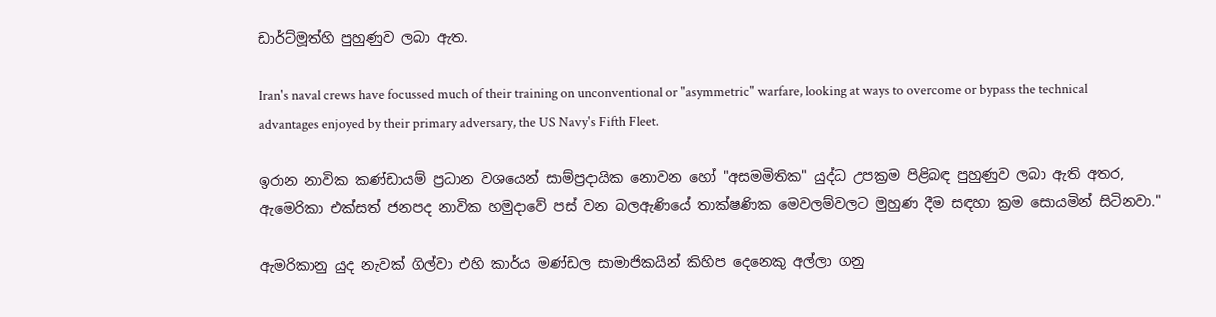ඩාර්ට්මූත්හි පුහුණුව ලබා ඇත.

Iran's naval crews have focussed much of their training on unconventional or "asymmetric" warfare, looking at ways to overcome or bypass the technical advantages enjoyed by their primary adversary, the US Navy's Fifth Fleet.

ඉරාන නාවික කණ්ඩායම් ප්‍රධාන වශයෙන් සාම්ප්‍රදායික නොවන හෝ "අසමමිතික" යුද්ධ උපක්‍රම පිළිබඳ පුහුණුව ලබා ඇති අතර, ඇමෙරිකා එක්සත් ජනපද නාවික හමුදාවේ පස් වන බලඇණියේ තාක්ෂණික මෙවලම්වලට මුහුණ දීම සඳහා ක්‍රම සොයමින් සිටිනවා."

ඇමරිකානු යුද නැවක් ගිල්වා එහි කාර්ය මණ්ඩල සාමාජිකයින් කිහිප දෙනෙකු අල්ලා ගනු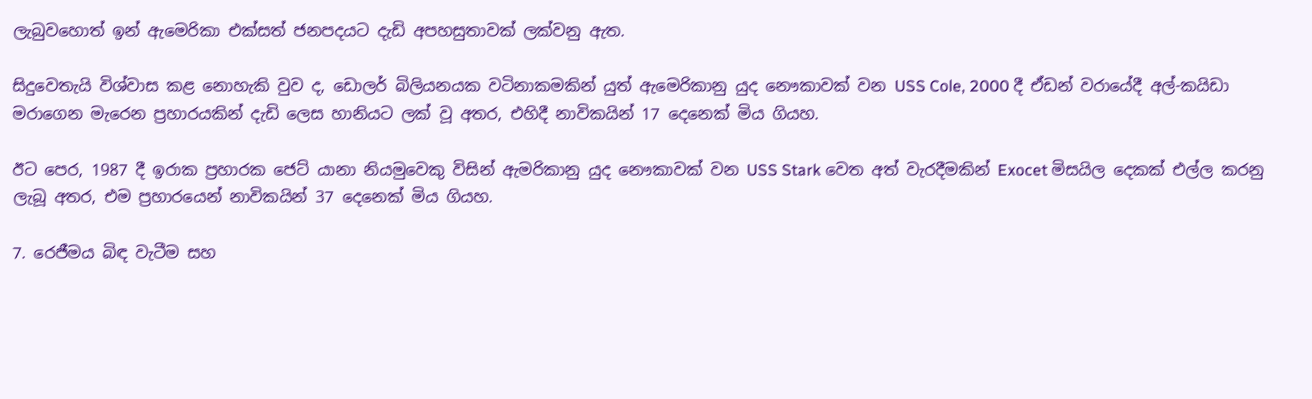ලැබුවහොත් ඉන් ඇමෙරිකා එක්සත් ජනපදයට දැඩි අපහසුතාවක් ලක්වනු ඇත.

සිදුවෙතැයි විශ්වාස කළ නොහැකි වුව ද, ඩොලර් බිලියනයක වටිනාකමකින් යුත් ඇමෙරිකානු යුද නෞකාවක් වන USS Cole, 2000 දී ඒඩන් වරායේදී අල්-කයිඩා මරාගෙන මැරෙන ප්‍රහාරයකින් දැඩි ලෙස හානි‍යට ලක් වූ අතර, එහිදී නාවිකයින් 17 දෙනෙක් මිය ගියහ.

ඊට පෙර, 1987 දී ඉරාක ප්‍රහාරක ජෙට් යානා නියමුවෙකු විසින් ඇමරිකානු යුද නෞකාවක් වන USS Stark වෙත අත් වැරදීමකින් Exocet මිසයිල දෙකක් එල්ල කරනු ලැබූ අතර, එම ප්‍රහාරයෙන් නාවිකයින් 37 දෙනෙක් මිය ගියහ.

7. රෙජීමය බිඳ වැටීම සහ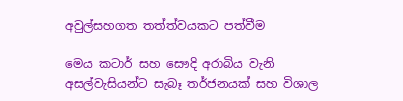අවුල්සහගත තත්ත්වයකට පත්වීම

මෙය කටාර් සහ සෞදි අරාබිය වැනි අසල්වැසියන්ට සැබෑ තර්ජනයක් සහ විශාල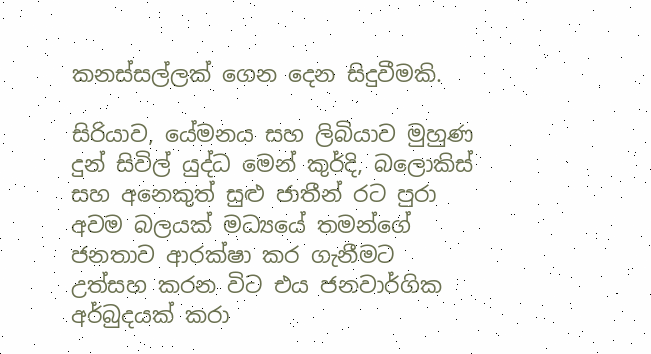කනස්සල්ලක් ගෙන දෙන සිදුවීමකි.

සිරියාව, යේමනය සහ ලිබියාව මුහුණ දුන් සිවිල් යුද්ධ මෙන් කුර්දි, බලොකිස් සහ අනෙකුත් සුළු ජාතීන් රට පුරා අවම බලයක් මධ්‍යයේ තමන්ගේ ජනතාව ආරක්ෂා කර ගැනීමට උත්සහ කරන විට එය ජනවාර්ගික අර්බුදයක් කරා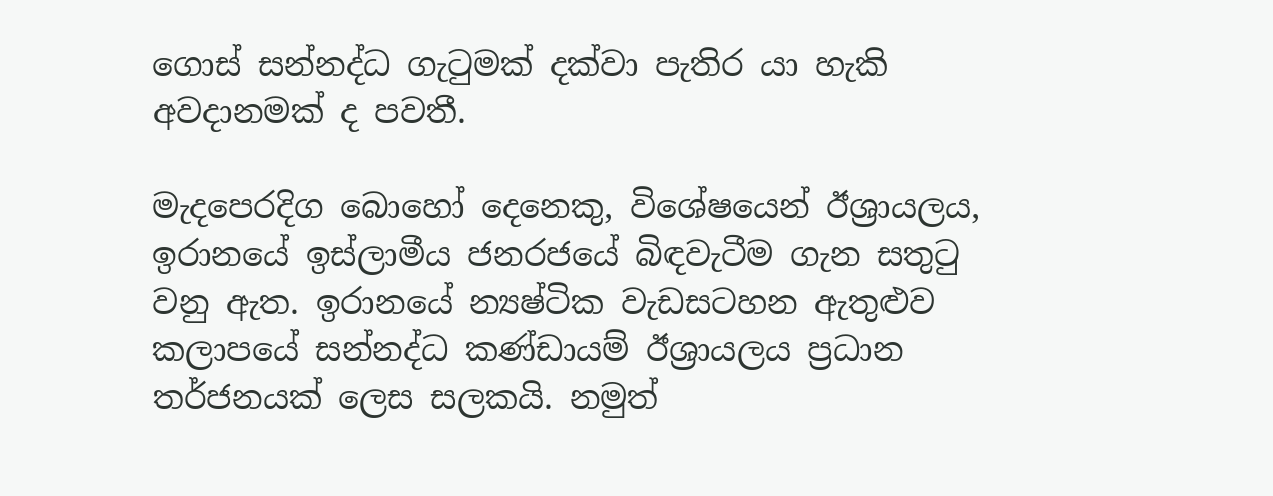ගොස් සන්නද්ධ ගැටුමක් දක්වා පැතිර යා හැකි අවදානමක් ද පවතී.

මැදපෙරදිග බොහෝ දෙනෙකු, විශේෂයෙන් ඊශ්‍රායලය, ඉරානයේ ඉස්ලාමීය ජනරජයේ බිඳවැටීම ගැන සතුටු වනු ඇත. ඉරානයේ න්‍යෂ්ටික වැඩසටහන ඇතුළුව කලාපයේ සන්නද්ධ කණ්ඩායම් ඊශ්‍රායලය ප්‍රධාන තර්ජනයක් ලෙස සලකයි. නමුත්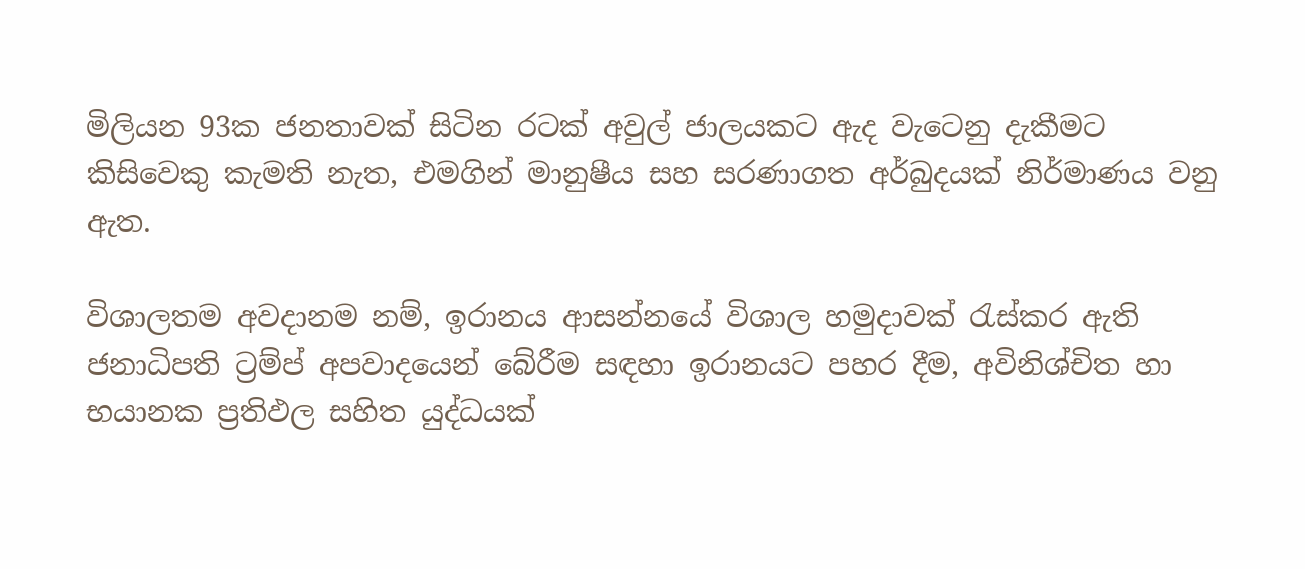මිලියන 93ක ජනතාවක් සිටින රටක් අවුල් ජාලයකට ඇද වැටෙනු දැකීමට කිසිවෙකු කැමති නැත, එමගින් මානුෂීය සහ සරණාගත අර්බුදයක් නිර්මාණය වනු ඇත.

විශාලතම අවදානම නම්, ඉරානය ආසන්නයේ විශාල හමුදාවක් රැස්කර ඇති ජනාධිපති ට්‍රම්ප් අපවාදයෙන් බේරීම සඳහා ඉරානයට පහර දීම, අවිනිශ්චිත හා භයානක ප්‍රතිඵල සහිත යුද්ධයක්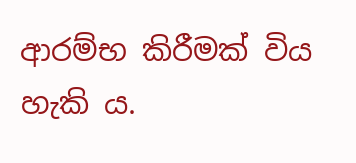ආරම්භ කිරීමක් විය හැකි ය.